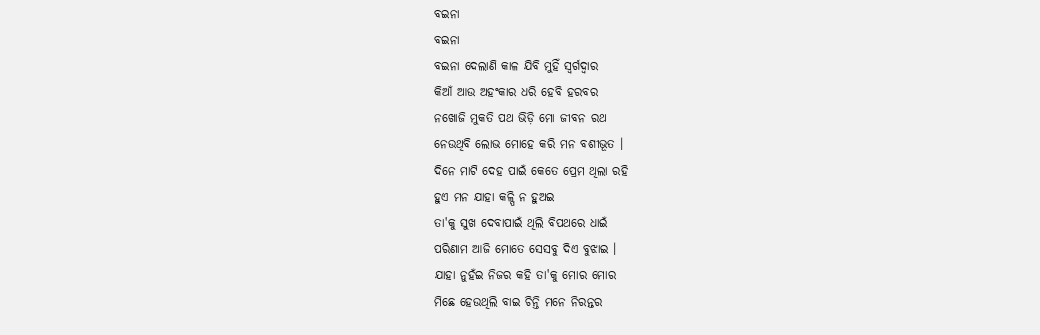ବଇନା
ବଇନା
ବଇନା ଦେଲାଣି କାଳ ଯିବି ମୁହିଁ ସ୍ବର୍ଗଦ୍ବାର
କିଆଁ ଆଉ ଅହଂକାର ଧରି ହେବି ହରବର
ନଖୋଜି ମୁକତି ପଥ ଭିଡ଼ି ମୋ ଜୀବନ ରଥ
ନେଉଥିବି ଲୋଭ ମୋହେ କରି ମନ ବଶୀଭୂତ ।
ଦିନେ ମାଟି ଦେହ ପାଇଁ କେତେ ପ୍ରେମ ଥିଲା ରହି
ହୁଏ ମନ ଯାହା କଳ୍ପି ନ ହୁଅଇ
ତା'କୁ ସୁଖ ଦେବାପାଇଁ ଥିଲି ବିପଥରେ ଧାଇଁ
ପରିଣାମ ଆଜି ମୋତେ ସେସବୁ ଦିଏ ବୁଝାଇ ।
ଯାହା ନୁହଁଇ ନିଜର କହି ତା'କୁ ମୋର ମୋର
ମିଛେ ହେଉଥିଲି ବାଇ ଚିନ୍ତି ମନେ ନିରନ୍ତର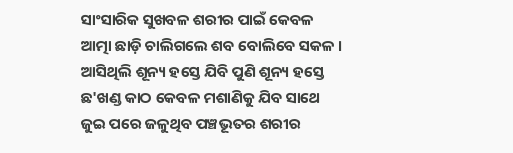ସାଂସାରିକ ସୁଖବଳ ଶରୀର ପାଇଁ କେବଳ
ଆତ୍ମା ଛାଡ଼ି ଚାଲିଗଲେ ଶବ ବୋଲିବେ ସକଳ ।
ଆସିଥିଲି ଶୂନ୍ୟ ହସ୍ତେ ଯିବି ପୁଣି ଶୂନ୍ୟ ହସ୍ତେ
ଛ'ଖଣ୍ଡ କାଠ କେବଳ ମଶାଣିକୁ ଯିବ ସାଥେ
ଜୁଇ ପରେ ଜଳୁଥିବ ପଞ୍ଚଭୂତର ଶରୀର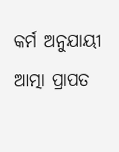କର୍ମ ଅନୁଯାୟୀ ଆତ୍ମା ପ୍ରାପତ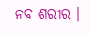ନବ ଶରୀର ।